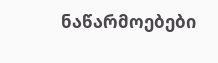ნაწარმოებები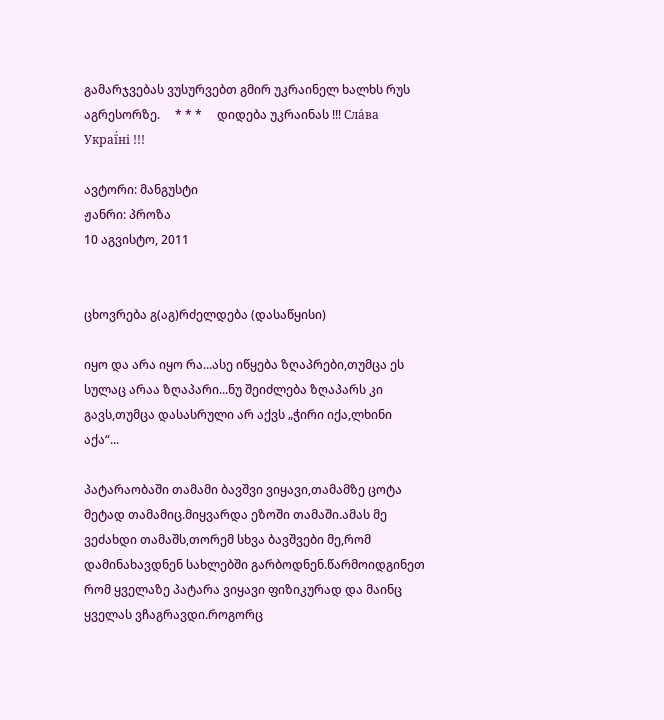გამარჯვებას ვუსურვებთ გმირ უკრაინელ ხალხს რუს აგრესორზე.     * * *     დიდება უკრაინას !!! Сла́ва Украї́ні !!!

ავტორი: მანგუსტი
ჟანრი: პროზა
10 აგვისტო, 2011


ცხოვრება გ(აგ)რძელდება (დასაწყისი)

იყო და არა იყო რა...ასე იწყება ზღაპრები,თუმცა ეს სულაც არაა ზღაპარი...ნუ შეიძლება ზღაპარს კი გავს,თუმცა დასასრული არ აქვს „ჭირი იქა,ლხინი აქა“...

პატარაობაში თამამი ბავშვი ვიყავი,თამამზე ცოტა მეტად თამამიც.მიყვარდა ეზოში თამაში.ამას მე ვეძახდი თამაშს,თორემ სხვა ბავშვები მე,რომ დამინახავდნენ სახლებში გარბოდნენ.წარმოიდგინეთ რომ ყველაზე პატარა ვიყავი ფიზიკურად და მაინც ყველას ვჩაგრავდი.როგორც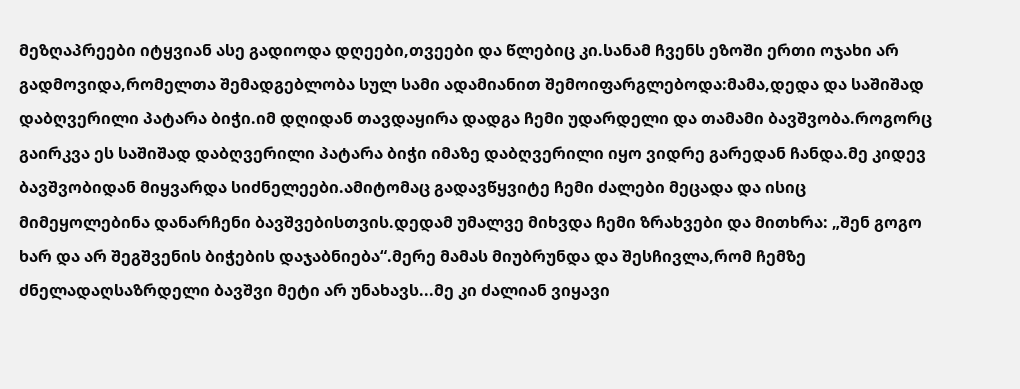მეზღაპრეები იტყვიან ასე გადიოდა დღეები,თვეები და წლებიც კი.სანამ ჩვენს ეზოში ერთი ოჯახი არ გადმოვიდა,რომელთა შემადგებლობა სულ სამი ადამიანით შემოიფარგლებოდა:მამა,დედა და საშიშად დაბღვერილი პატარა ბიჭი.იმ დღიდან თავდაყირა დადგა ჩემი უდარდელი და თამამი ბავშვობა.როგორც გაირკვა ეს საშიშად დაბღვერილი პატარა ბიჭი იმაზე დაბღვერილი იყო ვიდრე გარედან ჩანდა.მე კიდევ ბავშვობიდან მიყვარდა სიძნელეები.ამიტომაც გადავწყვიტე ჩემი ძალები მეცადა და ისიც მიმეყოლებინა დანარჩენი ბავშვებისთვის.დედამ უმალვე მიხვდა ჩემი ზრახვები და მითხრა: „შენ გოგო ხარ და არ შეგშვენის ბიჭების დაჯაბნიება“.მერე მამას მიუბრუნდა და შესჩივლა,რომ ჩემზე ძნელადაღსაზრდელი ბავშვი მეტი არ უნახავს...მე კი ძალიან ვიყავი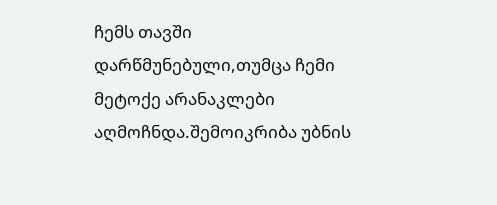ჩემს თავში დარწმუნებული,თუმცა ჩემი მეტოქე არანაკლები აღმოჩნდა.შემოიკრიბა უბნის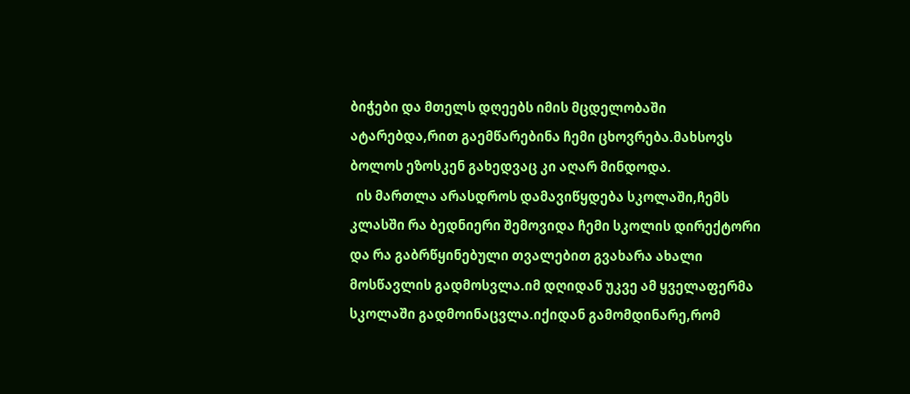ბიჭები და მთელს დღეებს იმის მცდელობაში ატარებდა,რით გაემწარებინა ჩემი ცხოვრება.მახსოვს ბოლოს ეზოსკენ გახედვაც კი აღარ მინდოდა.
  ის მართლა არასდროს დამავიწყდება სკოლაში,ჩემს კლასში რა ბედნიერი შემოვიდა ჩემი სკოლის დირექტორი და რა გაბრწყინებული თვალებით გვახარა ახალი მოსწავლის გადმოსვლა.იმ დღიდან უკვე ამ ყველაფერმა სკოლაში გადმოინაცვლა.იქიდან გამომდინარე,რომ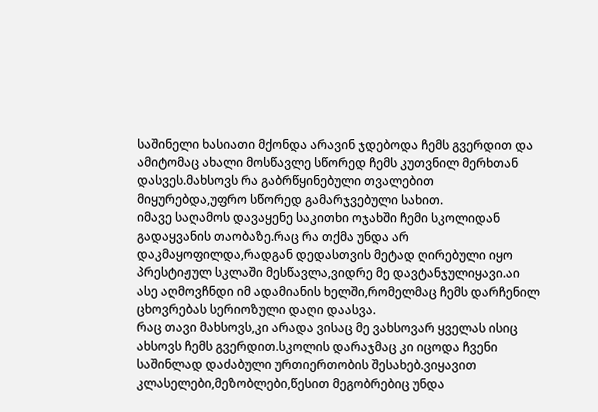საშინელი ხასიათი მქონდა არავინ ჯდებოდა ჩემს გვერდით და ამიტომაც ახალი მოსწავლე სწორედ ჩემს კუთვნილ მერხთან დასვეს.მახსოვს რა გაბრწყინებული თვალებით მიყურებდა,უფრო სწორედ გამარჯვებული სახით.
იმავე საღამოს დავაყენე საკითხი ოჯახში ჩემი სკოლიდან გადაყვანის თაობაზე.რაც რა თქმა უნდა არ დაკმაყოფილდა,რადგან დედასთვის მეტად ღირებული იყო პრესტიჟულ სკლაში მესწავლა,ვიდრე მე დავტანჯულიყავი.აი ასე აღმოვჩნდი იმ ადამიანის ხელში,რომელმაც ჩემს დარჩენილ ცხოვრებას სერიოზული დაღი დაასვა.
რაც თავი მახსოვს,კი არადა ვისაც მე ვახსოვარ ყველას ისიც ახსოვს ჩემს გვერდით.სკოლის დარაჯმაც კი იცოდა ჩვენი საშინლად დაძაბული ურთიერთობის შესახებ.ვიყავით კლასელები,მეზობლები,წესით მეგობრებიც უნდა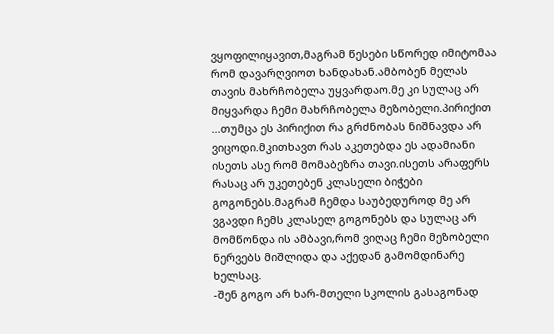ვყოფილიყავით,მაგრამ წესები სწორედ იმიტომაა რომ დავარღვიოთ ხანდახან.ამბობენ მელას თავის მახრჩობელა უყვარდაო.მე კი სულაც არ მიყვარდა ჩემი მახრჩობელა მეზობელი.პირიქით ...თუმცა ეს პირიქით რა გრძნობას ნიშნავდა არ ვიცოდი.მკითხავთ რას აკეთებდა ეს ადამიანი ისეთს ასე რომ მომაბეზრა თავი.ისეთს არაფერს რასაც არ უკეთებენ კლასელი ბიჭები გოგონებს.მაგრამ ჩემდა საუბედუროდ მე არ ვგავდი ჩემს კლასელ გოგონებს და სულაც არ მომწონდა ის ამბავი,რომ ვიღაც ჩემი მეზობელი ნერვებს მიშლიდა და აქედან გამომდინარე ხელსაც.
-შენ გოგო არ ხარ-მთელი სკოლის გასაგონად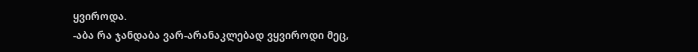ყვიროდა.
-აბა რა ჯანდაბა ვარ-არანაკლებად ვყვიროდი მეც,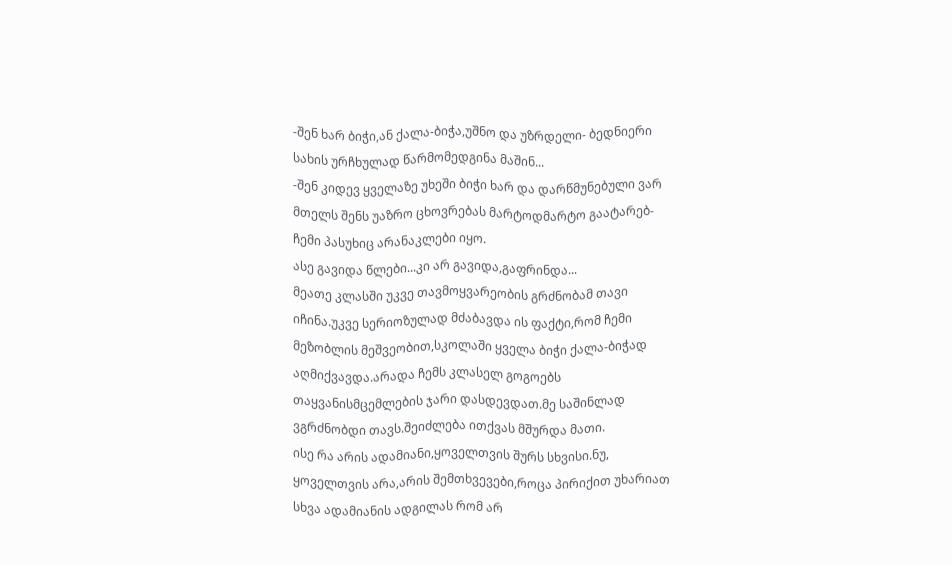-შენ ხარ ბიჭი,ან ქალა-ბიჭა,უშნო და უზრდელი- ბედნიერი სახის ურჩხულად წარმომედგინა მაშინ...
-შენ კიდევ ყველაზე უხეში ბიჭი ხარ და დარწმუნებული ვარ მთელს შენს უაზრო ცხოვრებას მარტოდმარტო გაატარებ- ჩემი პასუხიც არანაკლები იყო.
ასე გავიდა წლები...კი არ გავიდა,გაფრინდა...
მეათე კლასში უკვე თავმოყვარეობის გრძნობამ თავი იჩინა.უკვე სერიოზულად მძაბავდა ის ფაქტი,რომ ჩემი მეზობლის მეშვეობით,სკოლაში ყველა ბიჭი ქალა-ბიჭად აღმიქვავდა.არადა ჩემს კლასელ გოგოებს თაყვანისმცემლების ჯარი დასდევდათ.მე საშინლად ვგრძნობდი თავს.შეიძლება ითქვას მშურდა მათი.
ისე რა არის ადამიანი,ყოველთვის შურს სხვისი.ნუ, ყოველთვის არა,არის შემთხვევები,როცა პირიქით უხარიათ სხვა ადამიანის ადგილას რომ არ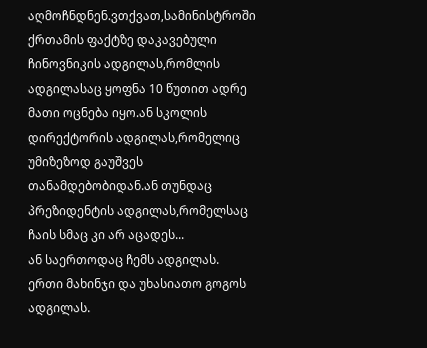აღმოჩნდნენ.ვთქვათ,სამინისტროში ქრთამის ფაქტზე დაკავებული ჩინოვნიკის ადგილას,რომლის ადგილასაც ყოფნა 10 წუთით ადრე მათი ოცნება იყო.ან სკოლის დირექტორის ადგილას,რომელიც უმიზეზოდ გაუშვეს თანამდებობიდან.ან თუნდაც პრეზიდენტის ადგილას,რომელსაც ჩაის სმაც კი არ აცადეს...
ან საერთოდაც ჩემს ადგილას. ერთი მახინჯი და უხასიათო გოგოს ადგილას.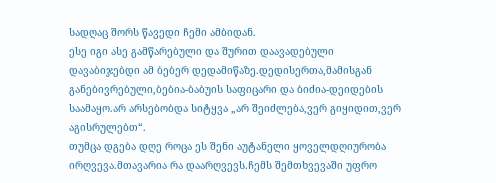სადღაც შორს წავედი ჩემი ამბიდან.
ესე იგი ასე გამწარებული და შურით დაავადებული დავაბიჯებდი ამ ბებერ დედამიწაზე.დედისერთა,მამისგან განებივრებული,ბებია-ბაბუის საფიცარი და ბიძია-დეიდების საამაყო.არ არსებობდა სიტყვა „არ შეიძლება,ვერ გიყიდით,ვერ აგისრულებთ“.
თუმცა დგება დღე როცა ეს შენი აუტანელი ყოველდღიურობა ირღვევა.მთავარია რა დაარღვევს.ჩემს შემთხვევაში უფრო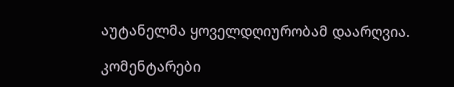აუტანელმა ყოველდღიურობამ დაარღვია.

კომენტარები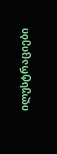ილუსტრაციები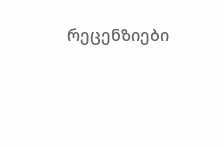რეცენზიები